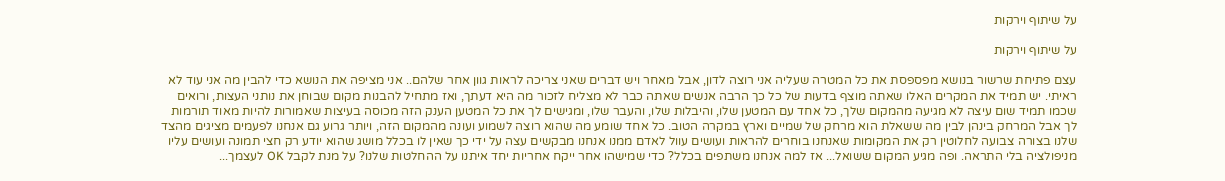על שיתוף וירקות

על שיתוף וירקות

עצם פתיחת שרשור בנושא מפספסת את כל המטרה שעליה אני רוצה לדון, אבל מאחר ויש דברים שאני צריכה לראות גוון אחר שלהם.. אני מציפה את הנושא כדי להבין מה אני עוד לא ראיתי. יש תמיד את המקרים האלו שאתה מוצף בדעות של כל כך הרבה אנשים שאתה כבר לא מצליח לזכור מה היא דעתך, ואז מתחיל להבנות מקום שבוחן את נותני העצות, ורואים שכמו תמיד שום עיצה לא מגיעה מהמקום שלך, כל אחד עם המטען שלו, והיבלות שלו, והעבר שלו, ומגישים לך את כל המטען הענק הזה מכוסה בעיצות שאמורות להיות מאוד תורמות לך אבל המרחק בינהן לבין מה ששאלת הוא מרחק של שמיים וארץ במקרה הטוב. כל אחד שומע מה שהוא רוצה לשמוע ועונה מהמקום הזה, ויותר גרוע גם אנחנו לפעמים מציגים מהצד שלנו בצורה צבועה לחלוטין רק את המקומות שאנחנו בוחרים להראות ועושים עוול לאדם ממנו אנחנו מבקשים עצה על ידי כך שאין לו בכלל מושג שהוא יודע רק חצי תמונה ועושים עליו מניפולציה בלי התראה. ופה מגיע המקום ששואל... אז למה אנחנו משתפים בכלל? כדי שמישהו אחר ייקח אחריות יחד איתנו על ההחלטות שלנו? על מנת לקבל OK לעצמך...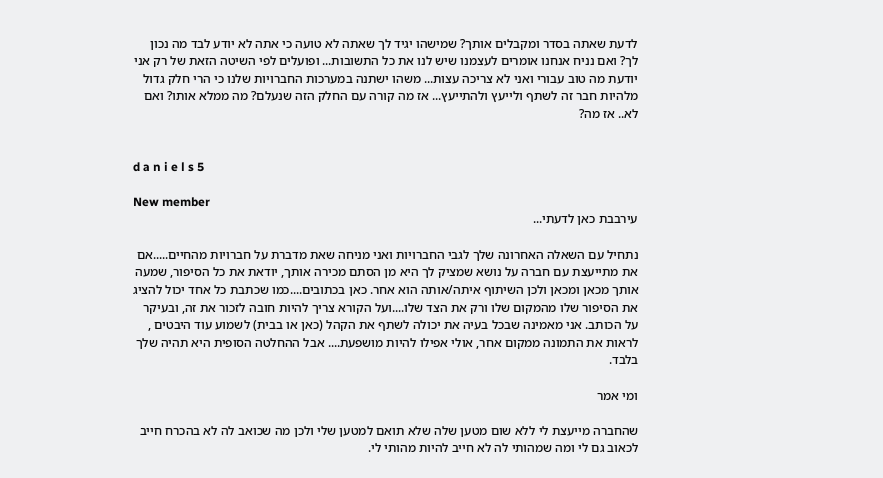לדעת שאתה בסדר ומקבלים אותך? שמישהו יגיד לך שאתה לא טועה כי אתה לא יודע לבד מה נכון לך? ואם נניח אנחנו אומרים לעצמנו שיש לנו את כל התשובות... ופועלים לפי השיטה הזאת של רק אני יודעת מה טוב עבורי ואני לא צריכה עצות... משהו ישתנה במערכות החברויות שלנו כי הרי חלק גדול מלהיות חבר זה לשתף ולייעץ ולהתייעץ... אז מה קורה עם החלק הזה שנעלם? מה ממלא אותו? ואם לא.. אז מה?


d a n i e l s 5

New member
עירבבת כאן לדעתי...

נתחיל עם השאלה האחרונה שלך לגבי החברויות ואני מניחה שאת מדברת על חברויות מהחיים.....אם את מתייעצת עם חברה על נושא שמציק לך היא מן הסתם מכירה אותך, יודאת את כל הסיפור, שמעה אותך מכאן ומכאן ולכן השיתוף איתה/אותה הוא אחר. כאן בכתובים....כמו שכתבת כל אחד יכול להציג את הסיפור שלו מהמקום שלו ורק את הצד שלו....ועל הקורא צריך להיות חובה לזכור את זה, ובעיקר על הכותב. אני מאמינה שבכל בעיה את יכולה לשתף את הקהל (כאן או בבית) לשמוע עוד היבטים , לראות את התמונה ממקום אחר, אולי אפילו להיות מושפעת.... אבל ההחלטה הסופית היא תהיה שלך בלבד.

ומי אמר

שהחברה מייעצת לי ללא שום מטען שלה שלא תואם למטען שלי ולכן מה שכואב לה לא בהכרח חייב לכאוב גם לי ומה שמהותי לה לא חייב להיות מהותי לי.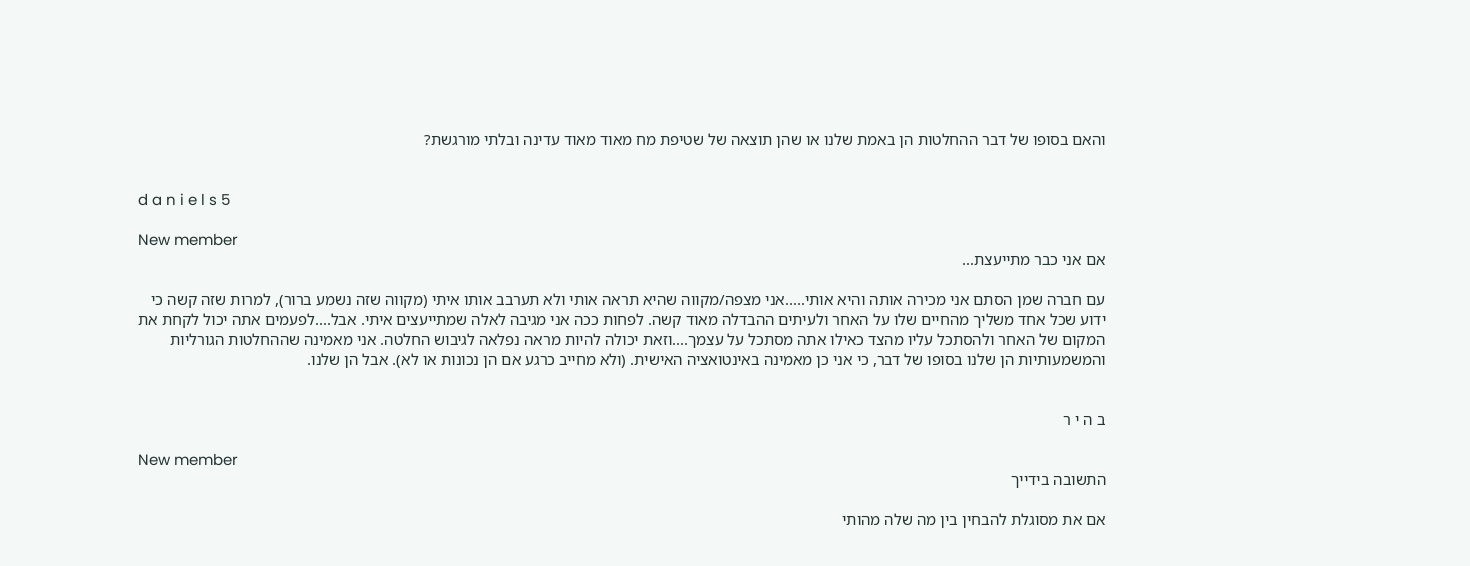והאם בסופו של דבר ההחלטות הן באמת שלנו או שהן תוצאה של שטיפת מח מאוד מאוד עדינה ובלתי מורגשת?


d a n i e l s 5

New member
אם אני כבר מתייעצת...

עם חברה שמן הסתם אני מכירה אותה והיא אותי.....אני מצפה/מקווה שהיא תראה אותי ולא תערבב אותו איתי (מקווה שזה נשמע ברור), למרות שזה קשה כי ידוע שכל אחד משליך מהחיים שלו על האחר ולעיתים ההבדלה מאוד קשה. לפחות ככה אני מגיבה לאלה שמתייעצים איתי. אבל....לפעמים אתה יכול לקחת את המקום של האחר ולהסתכל עליו מהצד כאילו אתה מסתכל על עצמך....וזאת יכולה להיות מראה נפלאה לגיבוש החלטה. אני מאמינה שההחלטות הגורליות והמשמעותיות הן שלנו בסופו של דבר, כי אני כן מאמינה באינטואציה האישית. (ולא מחייב כרגע אם הן נכונות או לא). אבל הן שלנו.


ב ה י ר

New member
התשובה בידייך

אם את מסוגלת להבחין בין מה שלה מהותי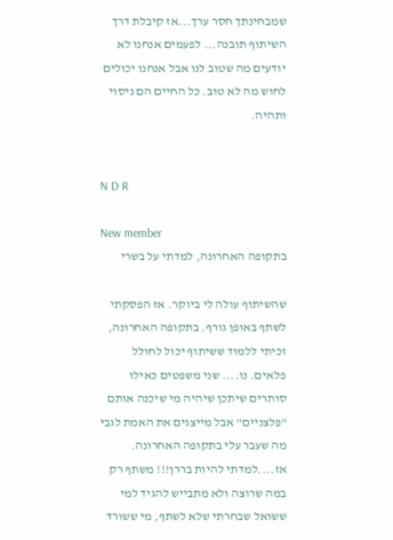שמבחינתך חסר ערך...אז קיבלת דרך השיתוף תובנה... לפעמים אנחנו לא יודעים מה שטוב לנו אבל אנחנו יכולים לחוש מה לא טוב. כל החיים הם ניסוי ותהיה.


N D R

New member
בתקופה האחרונה, למדתי על בשרי

שהשיתוף עולה לי ביוקר. אז הפסקתי לשתף באופן גורף. בתקופה האחרונה, זכיתי ללמוד ששיתוף יכול לחולל פלאים. נו.... שני משפטים כאילו סותרים שיתכן שיהיה מי שיכנה אותם "פלצניים" אבל מייצגים את האמת לגבי מה שעבר עלי בתקופה האחרונה. אז....למדתי להיות בררן!!! משתף רק במה שרוצה ולא מתבייש להגיד למי ששואל שבחרתי שלא לשתף, מי ששורד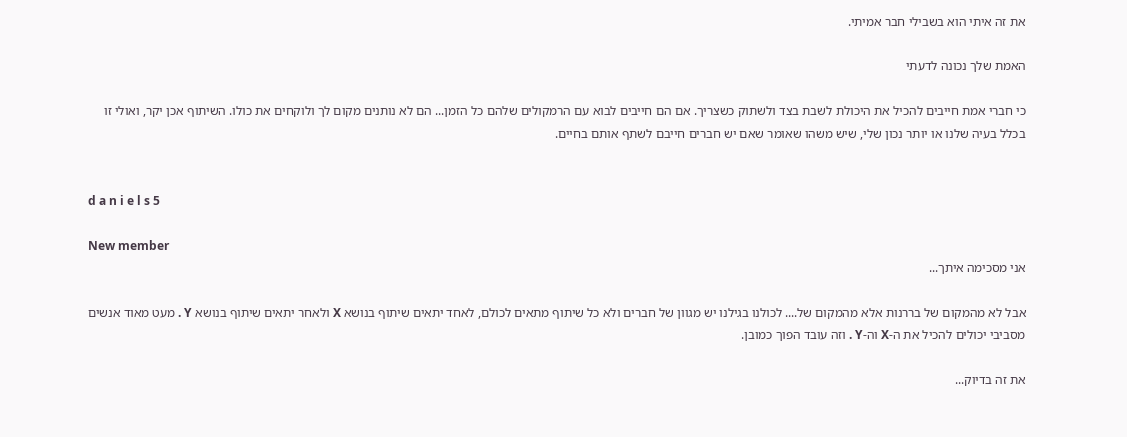את זה איתי הוא בשבילי חבר אמיתי.

האמת שלך נכונה לדעתי

כי חברי אמת חייבים להכיל את היכולת לשבת בצד ולשתוק כשצריך. אם הם חייבים לבוא עם הרמקולים שלהם כל הזמן... הם לא נותנים מקום לך ולוקחים את כולו. השיתוף אכן יקר, ואולי זו בכלל בעיה שלנו או יותר נכון שלי, שיש משהו שאומר שאם יש חברים חייבם לשתף אותם בחיים.


d a n i e l s 5

New member
אני מסכימה איתך...

אבל לא מהמקום של בררנות אלא מהמקום של.... לכולנו בגילנו יש מגוון של חברים ולא כל שיתוף מתאים לכולם, לאחד יתאים שיתוף בנושא X ולאחר יתאים שיתוף בנושא Y . מעט מאוד אנשים מסביבי יכולים להכיל את ה-X וה-Y . וזה עובד הפוך כמובן.

את זה בדיוק...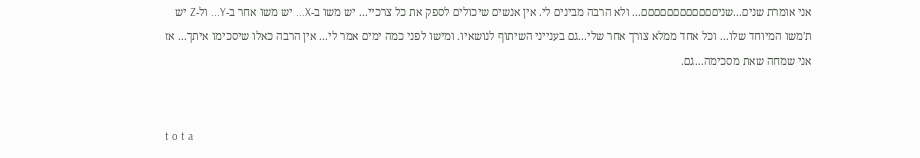אני אומרת שנים...שניםםםםםםםםםםםם... ולא הרבה מבינים לי. אין אנשים שיכולים לספק את כל צרכיי... יש משו ב-X... יש משו אחר ב-Y... ול-Z יש ת'משו המיוחד שלו... וכל אחד ממלא צורך אחר שלי...גם בענייני השיתוף לנושאיו. ומישו לפני כמה ימים אמר לי... אין הרבה כאלו שיסכימו איתך... אז אני שמחה שאת מסכימה...גם.


t o t a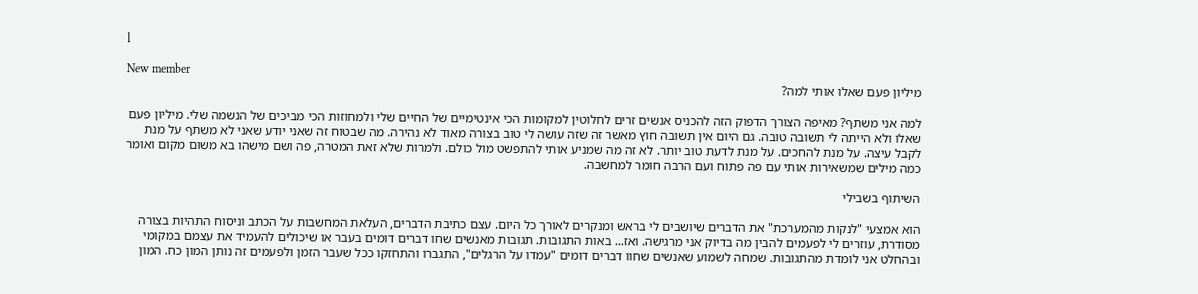l

New member
מיליון פעם שאלו אותי למה?

למה אני משתף? מאיפה הצורך הדפוק הזה להכניס אנשים זרים לחלוטין למקומות הכי אינטימיים של החיים שלי ולמחוזות הכי מביכים של הנשמה שלי. מיליון פעם שאלו ולא הייתה לי תשובה טובה. גם היום אין תשובה חוץ מאשר זה שזה עושה לי טוב בצורה מאוד לא נהירה. מה שבטוח זה שאני יודע שאני לא משתף על מנת לקבל עיצה. על מנת להחכים. על מנת לדעת טוב יותר. לא זה מה שמניע אותי להתפשט מול כולם. ולמרות שלא זאת המטרה, פה ושם מישהו בא משום מקום ואומר כמה מילים שמשאירות אותי עם פה פתוח ועם הרבה חומר למחשבה.

השיתוף בשבילי

הוא אמצעי "לנקות מהמערכת" את הדברים שיושבים לי בראש ומנקרים לאורך כל היום. עצם כתיבת הדברים, העלאת המחשבות על הכתב וניסוח התהיות בצורה מסודרת, עוזרים לי לפעמים להבין מה בדיוק אני מרגישה. ואז... באות התגובות. תגובות מאנשים שחו דברים דומים בעבר או שיכולים להעמיד את עצמם במקומי ובהחלט אני לומדת מהתגובות. שמחה לשמוע שאנשים שחוו דברים דומים "עמדו על הרגלים", התגברו והתחזקו ככל שעבר הזמן ולפעמים זה נותן המון כח. המון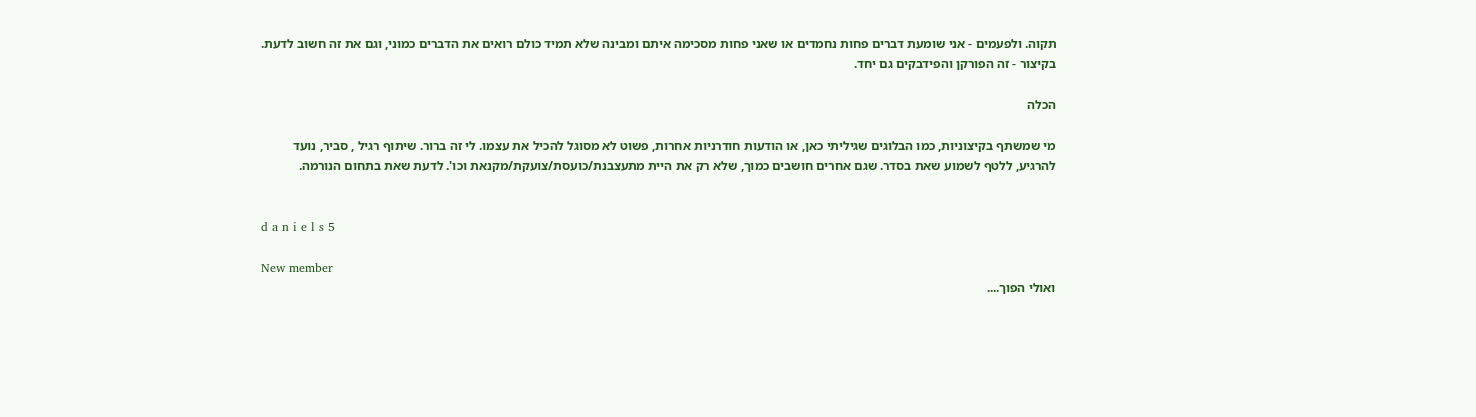תקוה. ולפעמים - אני שומעת דברים פחות נחמדים או שאני פחות מסכימה איתם ומבינה שלא תמיד כולם רואים את הדברים כמוני, וגם את זה חשוב לדעת. בקיצור - זה הפורקן והפידבקים גם יחד.

הכלה

מי שמשתף בקיצוניות, כמו הבלוגים שגיליתי כאן, או הודעות חודרניות אחרות, פשוט לא מסוגל להכיל את עצמו. לי זה ברור. שיתוף רגיל , סביר, נועד להרגיע, ללטף לשמוע שאת בסדר. שגם אחרים חושבים כמוך, שלא רק את היית מתעצבנת/כועסת/צועקת/מקנאת וכו'. לדעת שאת בתחום הנורמה.


d a n i e l s 5

New member
ואולי הפוך....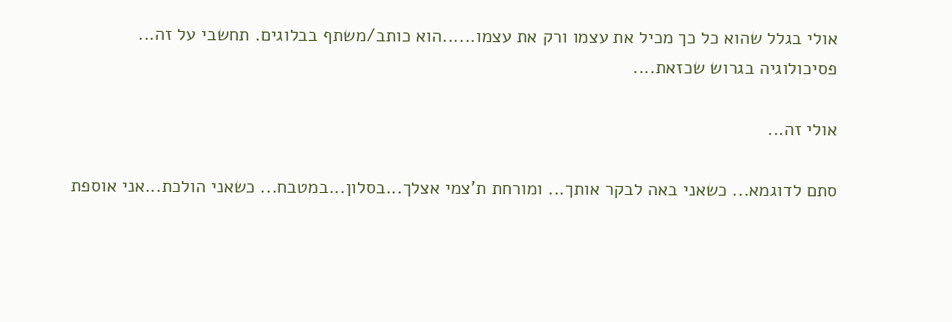אולי בגלל שהוא כל כך מכיל את עצמו ורק את עצמו......הוא כותב/משתף בבלוגים. תחשבי על זה... פסיכולוגיה בגרוש שכזאת....

אולי זה...

סתם לדוגמא... כשאני באה לבקר אותך... ומורחת ת'צמי אצלך...בסלון...במטבח... כשאני הולכת...אני אוספת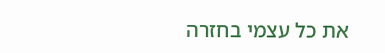את כל עצמי בחזרה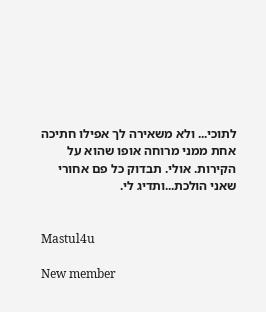לתוכי... ולא משאירה לך אפילו חתיכה אחת ממני מרוחה אופו שהוא על הקירות. אולי. תבדוק כל פם אחורי שאני הולכת...ותדיג לי.


Mastul4u

New member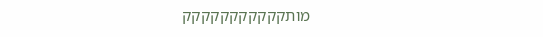מותקקקקקקקקקקק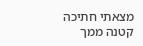מצאתי חתיכה קטנה ממך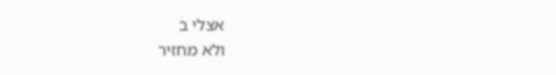אצלי ב
ולא מחזיר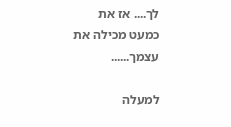לך.... אז את כמעט מכילה את עצמך......

למעלה